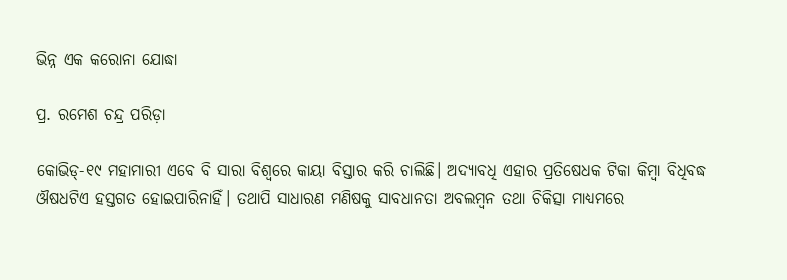ଭିନ୍ନ ଏକ କରୋନା ଯୋଦ୍ଧା

ପ୍ର. ରମେଶ ଚନ୍ଦ୍ର ପରିଡ଼ା

କୋଭିଡ୍‌-୧୯ ମହାମାରୀ ଏବେ ବି ସାରା ବିଶ୍ୱରେ କାୟା ବିସ୍ତାର କରି ଚାଲିଛି। ଅଦ୍ୟାବଧି ଏହାର ପ୍ରତିଷେଧକ ଟିକା କିମ୍ବା ବିଧିବଦ୍ଧ ଔଷଧଟିଏ ହସ୍ତଗତ ହୋଇପାରିନାହିଁ। ତଥାପି ସାଧାରଣ ମଣିଷକୁ ସାବଧାନତା ଅବଲମ୍ବନ ତଥା ଚିକିତ୍ସା ମାଧ୍ୟମରେ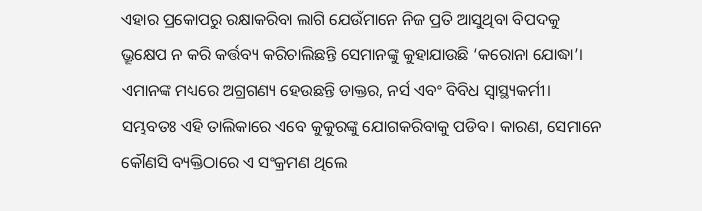ଏହାର ପ୍ରକୋପରୁ ରକ୍ଷାକରିବା ଲାଗି ଯେଉଁମାନେ ନିଜ ପ୍ରତି ଆସୁଥିବା ବିପଦକୁ ଭ୍ରୂକ୍ଷେପ ନ କରି କର୍ତ୍ତବ୍ୟ କରିଚାଲିଛନ୍ତି ସେମାନଙ୍କୁ କୁହାଯାଉଛି ‘କରୋନା ଯୋଦ୍ଧା’। ଏମାନଙ୍କ ମଧ୍ୟରେ ଅଗ୍ରଗଣ୍ୟ ହେଉଛନ୍ତି ଡାକ୍ତର, ନର୍ସ ଏବଂ ବିବିଧ ସ୍ବାସ୍ଥ୍ୟକର୍ମୀ। ସମ୍ଭବତଃ ଏହି ତାଲିକାରେ ଏବେ କୁକୁରଙ୍କୁ ଯୋଗକରିବାକୁ ପଡିବ। କାରଣ, ସେମାନେ କୌଣସି ବ୍ୟକ୍ତିଠାରେ ଏ ସଂକ୍ରମଣ ଥିଲେ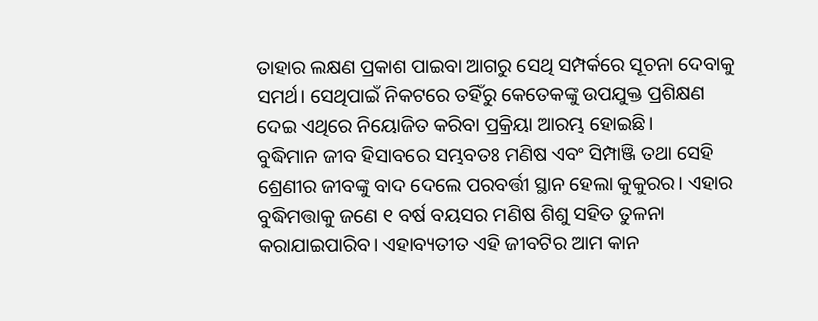ତାହାର ଲକ୍ଷଣ ପ୍ରକାଶ ପାଇବା ଆଗରୁ ସେଥି ସମ୍ପର୍କରେ ସୂଚନା ଦେବାକୁ ସମର୍ଥ। ସେଥିପାଇଁ ନିକଟରେ ତହିଁରୁ କେତେକଙ୍କୁ ଉପଯୁକ୍ତ ପ୍ରଶିକ୍ଷଣ ଦେଇ ଏଥିରେ ନିୟୋଜିତ କରିବା ପ୍ରକ୍ରିୟା ଆରମ୍ଭ ହୋଇଛି।
ବୁଦ୍ଧିମାନ ଜୀବ ହିସାବରେ ସମ୍ଭବତଃ ମଣିଷ ଏବଂ ସିମ୍ପାଞ୍ଜି ତଥା ସେହି ଶ୍ରେଣୀର ଜୀବଙ୍କୁ ବାଦ ଦେଲେ ପରବର୍ତ୍ତୀ ସ୍ଥାନ ହେଲା କୁକୁରର। ଏହାର ବୁଦ୍ଧିମତ୍ତାକୁ ଜଣେ ୧ ବର୍ଷ ବୟସର ମଣିଷ ଶିଶୁ ସହିତ ତୁଳନା କରାଯାଇପାରିବ। ଏହାବ୍ୟତୀତ ଏହି ଜୀବଟିର ଆମ କାନ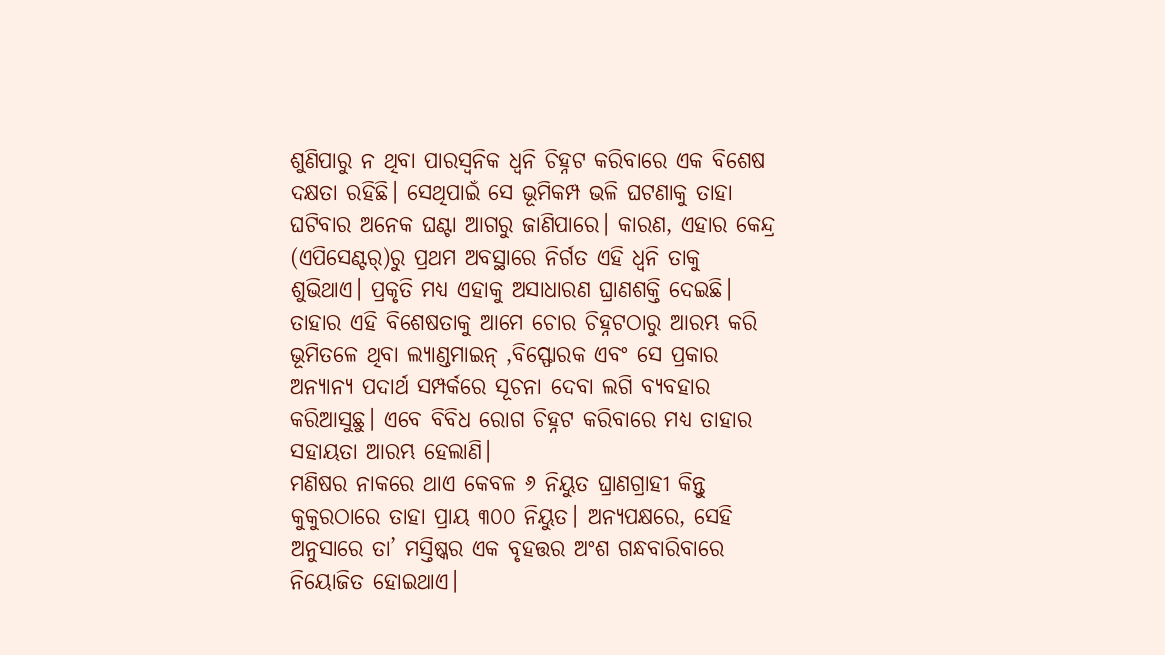ଶୁଣିପାରୁ ନ ଥିବା ପାରସ୍ବନିକ ଧ୍ୱନି ଚିହ୍ନଟ କରିବାରେ ଏକ ବିଶେଷ ଦକ୍ଷତା ରହିଛି। ସେଥିପାଇଁ ସେ ଭୂମିକମ୍ପ ଭଳି ଘଟଣାକୁ ତାହା ଘଟିବାର ଅନେକ ଘଣ୍ଟା ଆଗରୁ ଜାଣିପାରେ। କାରଣ, ଏହାର କେନ୍ଦ୍ର (ଏପିସେଣ୍ଟର୍‌)ରୁ ପ୍ରଥମ ଅବସ୍ଥାରେ ନିର୍ଗତ ଏହି ଧ୍ୱନି ତାକୁ ଶୁଭିଥାଏ। ପ୍ରକୃତି ମଧ୍ୟ ଏହାକୁ ଅସାଧାରଣ ଘ୍ରାଣଶକ୍ତି ଦେଇଛି। ତାହାର ଏହି ବିଶେଷତାକୁ ଆମେ ଚୋର ଚିହ୍ନଟଠାରୁ ଆରମ୍ଭ କରି ଭୂମିତଳେ ଥିବା ଲ୍ୟାଣ୍ଡମାଇନ୍‌ ,ବିସ୍ଫୋରକ ଏବଂ ସେ ପ୍ରକାର ଅନ୍ୟାନ୍ୟ ପଦାର୍ଥ ସମ୍ପର୍କରେ ସୂଚନା ଦେବା ଲଗି ବ୍ୟବହାର କରିଆସୁଛୁ। ଏବେ ବିବିଧ ରୋଗ ଚିହ୍ନଟ କରିବାରେ ମଧ୍ୟ ତାହାର ସହାୟତା ଆରମ୍ଭ ହେଲାଣି।
ମଣିଷର ନାକରେ ଥାଏ କେବଳ ୬ ନିୟୁତ ଘ୍ରାଣଗ୍ରାହୀ କିନ୍ତୁ କୁକୁରଠାରେ ତାହା ପ୍ରାୟ ୩୦୦ ନିୟୁତ। ଅନ୍ୟପକ୍ଷରେ, ସେହି ଅନୁସାରେ ତା’ ମସ୍ତିଷ୍କର ଏକ ବୃହତ୍ତର ଅଂଶ ଗନ୍ଧବାରିବାରେ ନିୟୋଜିତ ହୋଇଥାଏ।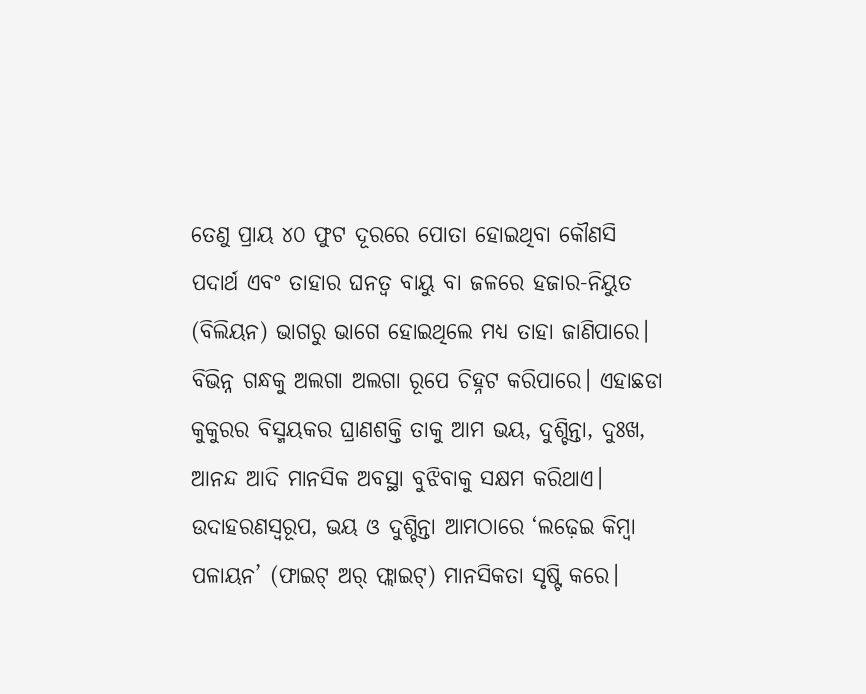ତେଣୁ ପ୍ରାୟ ୪୦ ଫୁଟ ଦୂରରେ ପୋତା ହୋଇଥିବା କୌଣସି ପଦାର୍ଥ ଏବଂ ତାହାର ଘନତ୍ୱ ବାୟୁ ବା ଜଳରେ ହଜାର-ନିୟୁତ (ବିଲିୟନ) ଭାଗରୁ ଭାଗେ ହୋଇଥିଲେ ମଧ୍ୟ ତାହା ଜାଣିପାରେ। ବିଭିନ୍ନ ଗନ୍ଧକୁ ଅଲଗା ଅଲଗା ରୂପେ ଚିହ୍ନଟ କରିପାରେ। ଏହାଛଡା କୁକୁରର ବିସ୍ମୟକର ଘ୍ରାଣଶକ୍ତି ତାକୁ ଆମ ଭୟ, ଦୁଶ୍ଚିନ୍ତା, ଦୁଃଖ, ଆନନ୍ଦ ଆଦି ମାନସିକ ଅବସ୍ଥା ବୁଝିବାକୁ ସକ୍ଷମ କରିଥାଏ। ଉଦାହରଣସ୍ବରୂପ, ଭୟ ଓ ଦୁଶ୍ଚିନ୍ତା ଆମଠାରେ ‘ଲଢ଼େଇ କିମ୍ବା ପଳାୟନ’ (ଫାଇଟ୍‌ ଅର୍‌ ଫ୍ଲାଇଟ୍‌) ମାନସିକତା ସୃଷ୍ଟି କରେ।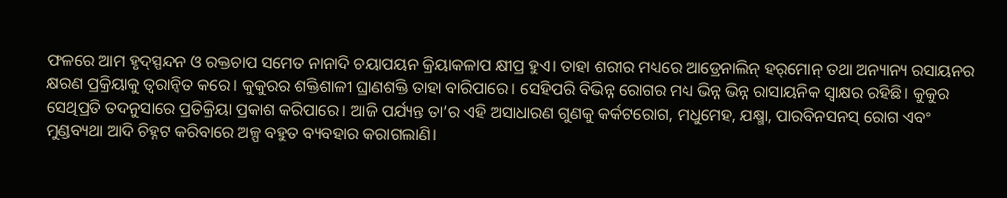ଫଳରେ ଆମ ହୃଦ୍‌ସ୍ପନ୍ଦନ ଓ ରକ୍ତଚାପ ସମେତ ନାନାଦି ଚୟାପୟନ କ୍ରିୟାକଳାପ କ୍ଷୀପ୍ର ହୁଏ। ତାହା ଶରୀର ମଧ୍ୟରେ ଆଡ୍ରେନାଲିନ୍‌ ହର୍‌ମୋନ୍‌ ତଥା ଅନ୍ୟାନ୍ୟ ରସାୟନର କ୍ଷରଣ ପ୍ରକ୍ରିୟାକୁ ତ୍ୱରାନ୍ବିତ କରେ। କୁକୁରର ଶକ୍ତିଶାଳୀ ଘ୍ରାଣଶକ୍ତି ତାହା ବାରିପାରେ। ସେହିପରି ବିଭିନ୍ନ ରୋଗର ମଧ୍ୟ ଭିନ୍ନ ଭିନ୍ନ ରାସାୟନିକ ସ୍ବାକ୍ଷର ରହିଛି। କୁକୁର ସେଥିପ୍ରତି ତଦନୁସାରେ ପ୍ରତିକ୍ରିୟା ପ୍ରକାଶ କରିପାରେ। ଆଜି ପର୍ଯ୍ୟନ୍ତ ତା’ର ଏହି ଅସାଧାରଣ ଗୁଣକୁ କର୍କଟରୋଗ, ମଧୁମେହ, ଯକ୍ଷ୍ମା, ପାରବିନସନସ୍‌ ରୋଗ ଏବଂ ମୁଣ୍ଡବ୍ୟଥା ଆଦି ଚିହ୍ନଟ କରିବାରେ ଅଳ୍ପ ବହୁତ ବ୍ୟବହାର କରାଗଲାଣି।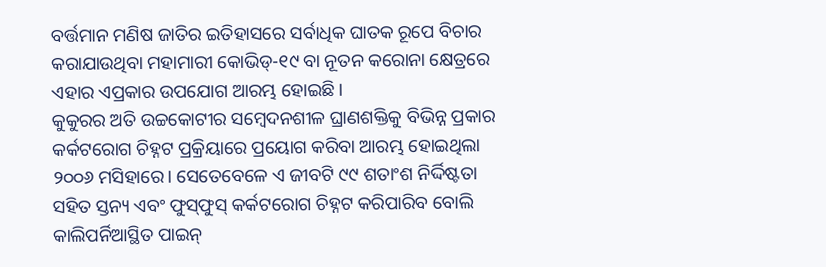ବର୍ତ୍ତମାନ ମଣିଷ ଜାତିର ଇତିହାସରେ ସର୍ବାଧିକ ଘାତକ ରୂପେ ବିଚାର କରାଯାଉଥିବା ମହାମାରୀ କୋଭିଡ୍‌-୧୯ ବା ନୂତନ କରୋନା କ୍ଷେତ୍ରରେ ଏହାର ଏପ୍ରକାର ଉପଯୋଗ ଆରମ୍ଭ ହୋଇଛି।
କୁକୁରର ଅତି ଉଚ୍ଚକୋଟୀର ସମ୍ବେଦନଶୀଳ ଘ୍ରାଣଶକ୍ତିକୁ ବିଭିନ୍ନ ପ୍ରକାର କର୍କଟରୋଗ ଚିହ୍ନଟ ପ୍ରକ୍ରିୟାରେ ପ୍ରୟୋଗ କରିବା ଆରମ୍ଭ ହୋଇଥିଲା ୨୦୦୬ ମସିହାରେ। ସେତେବେଳେ ଏ ଜୀବଟି ୯୯ ଶତାଂଶ ନିର୍ଦ୍ଦିଷ୍ଟତା ସହିତ ସ୍ତନ୍ୟ ଏବଂ ଫୁସ୍‌ଫୁସ୍‌ କର୍କଟରୋଗ ଚିହ୍ନଟ କରିପାରିବ ବୋଲି କାଲିପର୍ନିଆସ୍ଥିତ ପାଇନ୍‌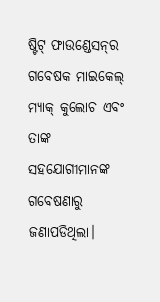ଷ୍ଟିଟ୍‌ ଫାଉଣ୍ଡେସନ୍‌ର ଗବେଷକ ମାଇକେଲ୍‌ ମ୍ୟାକ୍‌ କୁଲୋଚ ଏବଂ ତାଙ୍କ ସହଯୋଗୀମାନଙ୍କ ଗବେଷଣାରୁ ଜଣାପଡିଥିଲା।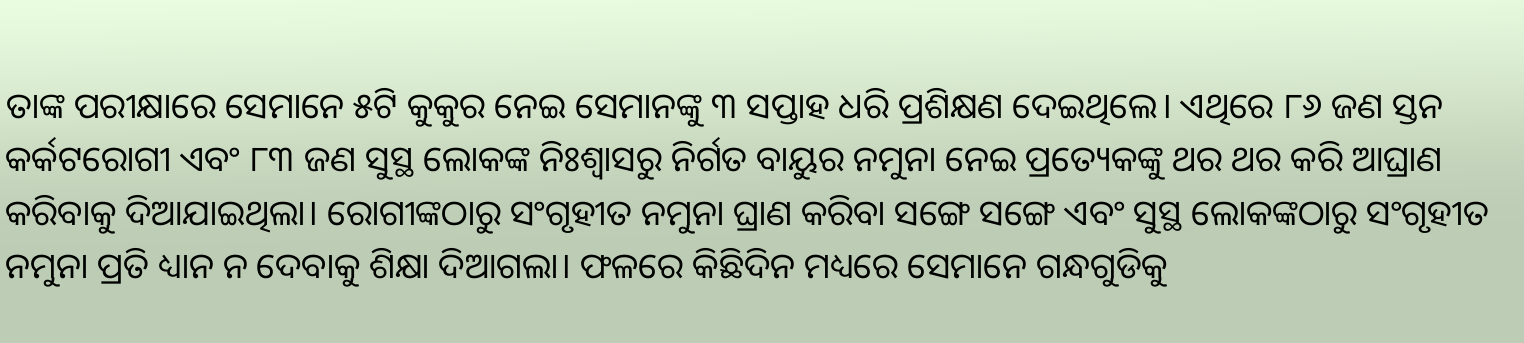ତାଙ୍କ ପରୀକ୍ଷାରେ ସେମାନେ ୫ଟି କୁକୁର ନେଇ ସେମାନଙ୍କୁ ୩ ସପ୍ତାହ ଧରି ପ୍ରଶିକ୍ଷଣ ଦେଇଥିଲେ। ଏଥିରେ ୮୬ ଜଣ ସ୍ତନ କର୍କଟରୋଗୀ ଏବଂ ୮୩ ଜଣ ସୁସ୍ଥ ଲୋକଙ୍କ ନିଃଶ୍ୱାସରୁ ନିର୍ଗତ ବାୟୁର ନମୁନା ନେଇ ପ୍ରତ୍ୟେକଙ୍କୁ ଥର ଥର କରି ଆଘ୍ରାଣ କରିବାକୁ ଦିଆଯାଇଥିଲା। ରୋଗୀଙ୍କଠାରୁ ସଂଗୃହୀତ ନମୁନା ଘ୍ରାଣ କରିବା ସଙ୍ଗେ ସଙ୍ଗେ ଏବଂ ସୁସ୍ଥ ଲୋକଙ୍କଠାରୁ ସଂଗୃହୀତ ନମୁନା ପ୍ରତି ଧ୍ୟାନ ନ ଦେବାକୁ ଶିକ୍ଷା ଦିଆଗଲା। ଫଳରେ କିଛିଦିନ ମଧ୍ୟରେ ସେମାନେ ଗନ୍ଧଗୁଡିକୁ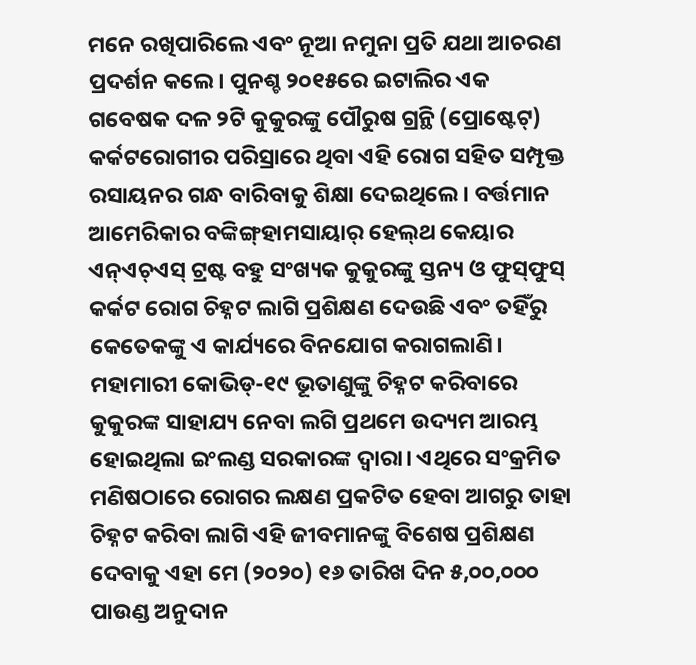ମନେ ରଖିପାରିଲେ ଏବଂ ନୂଆ ନମୁନା ପ୍ରତି ଯଥା ଆଚରଣ ପ୍ରଦର୍ଶନ କଲେ। ପୁନଶ୍ଚ ୨୦୧୫ରେ ଇଟାଲିର ଏକ ଗବେଷକ ଦଳ ୨ଟି କୁକୁରଙ୍କୁ ପୌରୁଷ ଗ୍ରନ୍ଥି (ପ୍ରୋଷ୍ଟେଟ୍‌) କର୍କଟରୋଗୀର ପରିସ୍ରାରେ ଥିବା ଏହି ରୋଗ ସହିତ ସମ୍ପୃକ୍ତ ରସାୟନର ଗନ୍ଧ ବାରିବାକୁ ଶିକ୍ଷା ଦେଇଥିଲେ। ବର୍ତ୍ତମାନ ଆମେରିକାର ବଙ୍କିଙ୍ଗ୍‌ହାମସାୟାର୍‌ ହେଲ୍‌ଥ କେୟାର ଏନ୍‌ଏଚ୍‌ଏସ୍‌ ଟ୍ରଷ୍ଟ ବହୁ ସଂଖ୍ୟକ କୁକୁରଙ୍କୁ ସ୍ତନ୍ୟ ଓ ଫୁସ୍‌ଫୁସ୍‌ କର୍କଟ ରୋଗ ଚିହ୍ନଟ ଲାଗି ପ୍ରଶିକ୍ଷଣ ଦେଉଛି ଏବଂ ତହିଁରୁ କେତେକଙ୍କୁ ଏ କାର୍ଯ୍ୟରେ ବିନଯୋଗ କରାଗଲାଣି।
ମହାମାରୀ କୋଭିଡ୍‌-୧୯ ଭୂତାଣୁଙ୍କୁ ଚିହ୍ନଟ କରିବାରେ କୁକୁରଙ୍କ ସାହାଯ୍ୟ ନେବା ଲଗି ପ୍ରଥମେ ଉଦ୍ୟମ ଆରମ୍ଭ ହୋଇଥିଲା ଇଂଲଣ୍ଡ ସରକାରଙ୍କ ଦ୍ୱାରା। ଏଥିରେ ସଂକ୍ରମିତ ମଣିଷଠାରେ ରୋଗର ଲକ୍ଷଣ ପ୍ରକଟିତ ହେବା ଆଗରୁ ତାହା ଚିହ୍ନଟ କରିବା ଲାଗି ଏହି ଜୀବମାନଙ୍କୁ ବିଶେଷ ପ୍ରଶିକ୍ଷଣ ଦେବାକୁ ଏହା ମେ (୨୦୨୦) ୧୬ ତାରିଖ ଦିନ ୫,୦୦,୦୦୦ ପାଉଣ୍ଡ ଅନୁଦାନ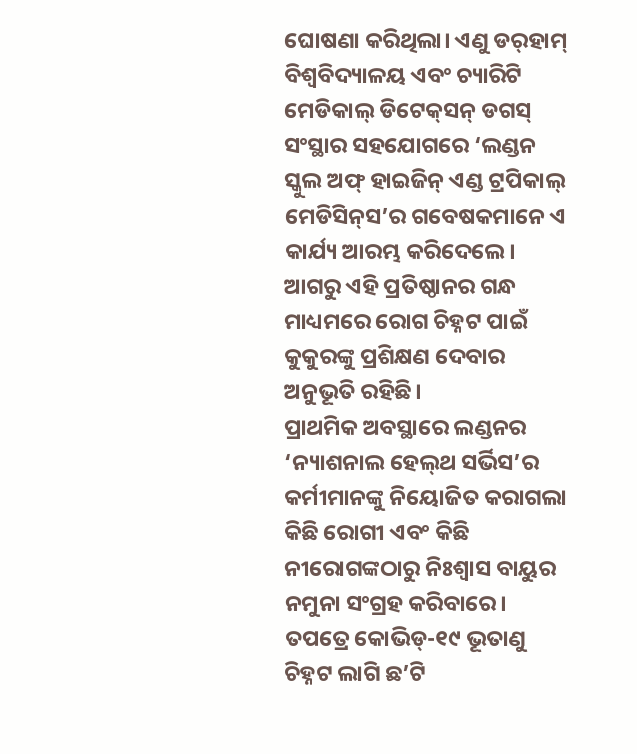ଘୋଷଣା କରିଥିଲା। ଏଣୁ ଡର୍‌ହାମ୍‌ ବିଶ୍ୱବିଦ୍ୟାଳୟ ଏବଂ ଚ୍ୟାରିଟି ମେଡିକାଲ୍‌ ଡିଟେକ୍‌ସନ୍‌ ଡଗସ୍‌ ସଂସ୍ଥାର ସହଯୋଗରେ ‘ଲଣ୍ଡନ ସ୍କୁଲ ଅଫ୍‌ ହାଇଜିନ୍‌ ଏଣ୍ଡ ଟ୍ରପିକାଲ୍‌ ମେଡିସିନ୍‌ସ’ର ଗବେଷକମାନେ ଏ କାର୍ଯ୍ୟ ଆରମ୍ଭ କରିଦେଲେ। ଆଗରୁ ଏହି ପ୍ରତିଷ୍ଠାନର ଗନ୍ଧ ମାଧ୍ୟମରେ ରୋଗ ଚିହ୍ନଟ ପାଇଁ କୁକୁରଙ୍କୁ ପ୍ରଶିକ୍ଷଣ ଦେବାର ଅନୁଭୂତି ରହିଛି।
ପ୍ରାଥମିକ ଅବସ୍ଥାରେ ଲଣ୍ଡନର ‘ନ୍ୟାଶନାଲ ହେଲ୍‌ଥ ସର୍ଭିସ’ର କର୍ମୀମାନଙ୍କୁ ନିୟୋଜିତ କରାଗଲା କିଛି ରୋଗୀ ଏବଂ କିଛି ନୀରୋଗଙ୍କଠାରୁ ନିଃଶ୍ୱାସ ବାୟୁର ନମୁନା ସଂଗ୍ରହ କରିବାରେ। ତପତ୍ରେ କୋଭିଡ୍‌-୧୯ ଭୂତାଣୁ ଚିହ୍ନଟ ଲାଗି ଛ’ଟି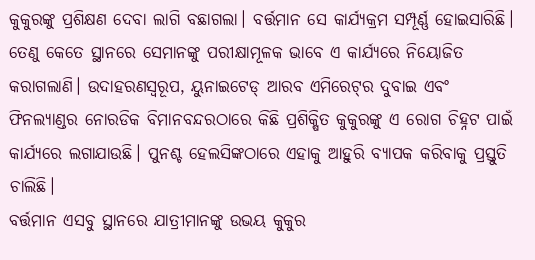କୁକୁରଙ୍କୁ ପ୍ରଶିକ୍ଷଣ ଦେବା ଲାଗି ବଛାଗଲା। ବର୍ତ୍ତମାନ ସେ କାର୍ଯ୍ୟକ୍ରମ ସମ୍ପୂର୍ଣ୍ଣ ହୋଇସାରିଛି। ତେଣୁ କେତେ ସ୍ଥାନରେ ସେମାନଙ୍କୁ ପରୀକ୍ଷାମୂଳକ ଭାବେ ଏ କାର୍ଯ୍ୟରେ ନିୟୋଜିତ କରାଗଲାଣି। ଉଦାହରଣସ୍ବରୂପ, ୟୁନାଇଟେଡ୍‌ ଆରବ ଏମିରେଟ୍‌ର ଦୁବାଇ ଏବଂ ଫିନଲ୍ୟାଣ୍ଡର ନୋରଡିକ ବିମାନବନ୍ଦରଠାରେ କିଛି ପ୍ରଶିକ୍ଷିତ କୁକୁରଙ୍କୁ ଏ ରୋଗ ଚିହ୍ନଟ ପାଇଁ କାର୍ଯ୍ୟରେ ଲଗାଯାଉଛି। ପୁନଶ୍ଚ ହେଲସିଙ୍କଠାରେ ଏହାକୁ ଆହୁରି ବ୍ୟାପକ କରିବାକୁ ପ୍ରସ୍ତୁତି ଚାଲିଛି।
ବର୍ତ୍ତମାନ ଏସବୁ ସ୍ଥାନରେ ଯାତ୍ରୀମାନଙ୍କୁ ଉଭୟ କୁକୁର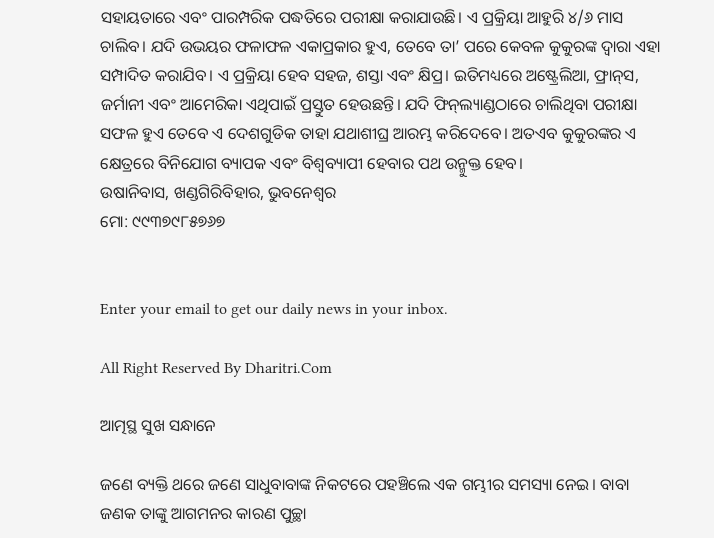ସହାୟତାରେ ଏବଂ ପାରମ୍ପରିକ ପଦ୍ଧତିରେ ପରୀକ୍ଷା କରାଯାଉଛି। ଏ ପ୍ରକ୍ରିୟା ଆହୁରି ୪/୬ ମାସ ଚାଲିବ। ଯଦି ଉଭୟର ଫଳାଫଳ ଏକାପ୍ରକାର ହୁଏ, ତେବେ ତା’ ପରେ କେବଳ କୁକୁରଙ୍କ ଦ୍ୱାରା ଏହା ସମ୍ପାଦିତ କରାଯିବ। ଏ ପ୍ରକ୍ରିୟା ହେବ ସହଜ, ଶସ୍ତା ଏବଂ କ୍ଷିପ୍ର। ଇତିମଧ୍ୟରେ ଅଷ୍ଟ୍ରେଲିଆ, ଫ୍ରାନ୍‌ସ, ଜର୍ମାନୀ ଏବଂ ଆମେରିକା ଏଥିପାଇଁ ପ୍ରସ୍ତୁତ ହେଉଛନ୍ତି। ଯଦି ଫିନ୍‌ଲ୍ୟାଣ୍ଡଠାରେ ଚାଲିଥିବା ପରୀକ୍ଷା ସଫଳ ହୁଏ ତେବେ ଏ ଦେଶଗୁଡିକ ତାହା ଯଥାଶୀଘ୍ର ଆରମ୍ଭ କରିଦେବେ। ଅତଏବ କୁକୁରଙ୍କର ଏ କ୍ଷେତ୍ରରେ ବିନିଯୋଗ ବ୍ୟାପକ ଏବଂ ବିଶ୍ୱବ୍ୟାପୀ ହେବାର ପଥ ଉନ୍ମୁକ୍ତ ହେବ।
ଉଷାନିବାସ, ଖଣ୍ଡଗିରିବିହାର, ଭୁବନେଶ୍ୱର
ମୋ: ୯୯୩୭୯୮୫୭୬୭


Enter your email to get our daily news in your inbox.

All Right Reserved By Dharitri.Com

ଆତ୍ମସ୍ଥ ସୁଖ ସନ୍ଧାନେ

ଜଣେ ବ୍ୟକ୍ତି ଥରେ ଜଣେ ସାଧୁବାବାଙ୍କ ନିକଟରେ ପହଞ୍ଚିଲେ ଏକ ଗମ୍ଭୀର ସମସ୍ୟା ନେଇ। ବାବା ଜଣକ ତାଙ୍କୁ ଆଗମନର କାରଣ ପୁଚ୍ଛା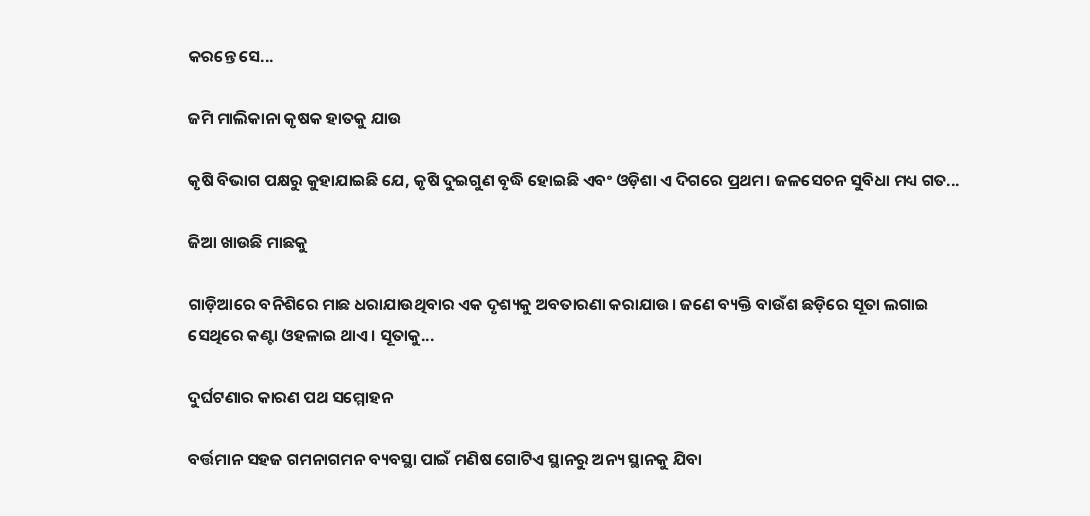କରନ୍ତେ ସେ...

ଜମି ମାଲିକାନା କୃଷକ ହାତକୁ ଯାଉ

କୃଷି ବିଭାଗ ପକ୍ଷରୁ କୁହାଯାଇଛି ଯେ, କୃଷି ଦୁଇଗୁଣ ବୃଦ୍ଧି ହୋଇଛି ଏବଂ ଓଡ଼ିଶା ଏ ଦିଗରେ ପ୍ରଥମ। ଜଳସେଚନ ସୁବିଧା ମଧ୍ୟ ଗତ...

ଜିଆ ଖାଉଛି ମାଛକୁ

ଗାଡ଼ିଆରେ ବନିଶିରେ ମାଛ ଧରାଯାଉଥିବାର ଏକ ଦୃଶ୍ୟକୁ ଅବତାରଣା କରାଯାଉ। ଜଣେ ବ୍ୟକ୍ତି ବାଉଁଶ ଛଡ଼ିରେ ସୂତା ଲଗାଇ ସେଥିରେ କଣ୍ଟା ଓହଳାଇ ଥାଏ। ସୂତାକୁ...

ଦୁର୍ଘଟଣାର କାରଣ ପଥ ସମ୍ମୋହନ

ବର୍ତ୍ତମାନ ସହଜ ଗମନାଗମନ ବ୍ୟବସ୍ଥା ପାଇଁ ମଣିଷ ଗୋଟିଏ ସ୍ଥାନରୁ ଅନ୍ୟ ସ୍ଥାନକୁ ଯିବା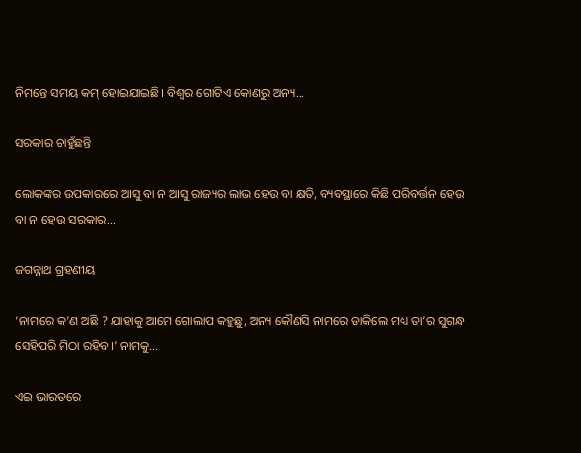ନିମନ୍ତେ ସମୟ କମ୍‌ ହୋଇଯାଇଛି। ବିଶ୍ୱର ଗୋଟିଏ କୋଣରୁ ଅନ୍ୟ...

ସରକାର ଚାହୁଁଛନ୍ତି

ଲୋକଙ୍କର ଉପକାରରେ ଆସୁ ବା ନ ଆସୁ ରାଜ୍ୟର ଲାଭ ହେଉ ବା କ୍ଷତି, ବ୍ୟବସ୍ଥାରେ କିଛି ପରିବର୍ତ୍ତନ ହେଉ ବା ନ ହେଉ ସରକାର...

ଜଗନ୍ନାଥ ଗ୍ରହଣୀୟ

‘ନାମରେ କ’ଣ ଅଛି ? ଯାହାକୁ ଆମେ ଗୋଲାପ କହୁଛୁ, ଅନ୍ୟ କୌଣସି ନାମରେ ଡାକିଲେ ମଧ୍ୟ ତା’ର ସୁଗନ୍ଧ ସେହିପରି ମିଠା ରହିବ।’ ନାମକୁ...

ଏଇ ଭାରତରେ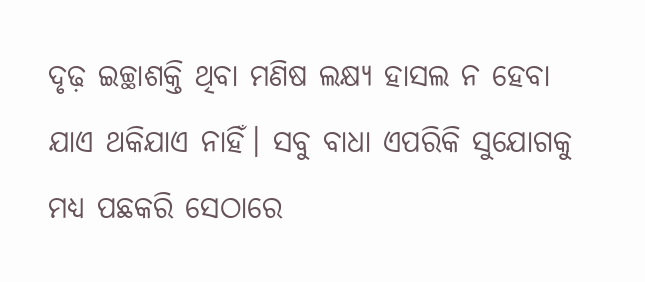ଦୃଢ଼ ଇଚ୍ଛାଶକ୍ତି ଥିବା ମଣିଷ ଲକ୍ଷ୍ୟ ହାସଲ ନ ହେବା ଯାଏ ଥକିଯାଏ ନାହିଁ। ସବୁ ବାଧା ଏପରିକି ସୁଯୋଗକୁ ମଧ୍ୟ ପଛକରି ସେଠାରେ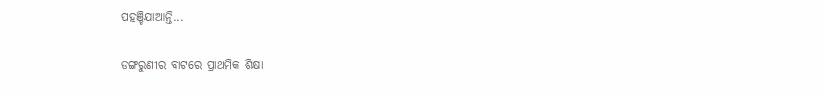ପହଞ୍ଚିଯାଆନ୍ତି...

ଡଙ୍ଗରୁଣୀର ବାଟରେ ପ୍ରାଥମିକ ଶିକ୍ଷା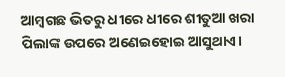ଆମ୍ବଗଛ ଭିତରୁ ଧୀରେ ଧୀରେ ଶୀତୁଆ ଖରା ପିଲାଙ୍କ ଉପରେ ଅଣେଇହୋଇ ଆସୁଥାଏ।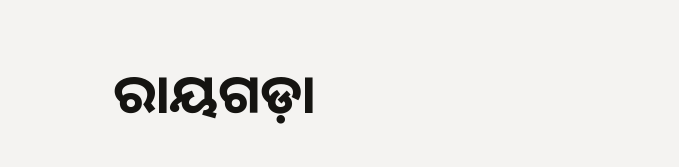ରାୟଗଡ଼ା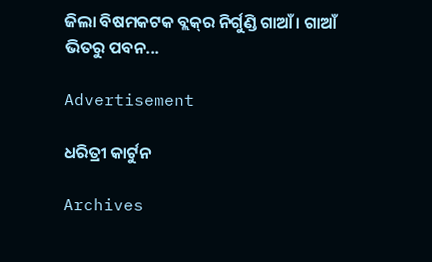ଜିଲା ବିଷମକଟକ ବ୍ଲକ୍‌ର ନିର୍ଗୁଣ୍ଡି ଗାଆଁ। ଗାଆଁ ଭିତରୁ ପବନ...

Advertisement

ଧରିତ୍ରୀ କାର୍ଟୁନ

Archives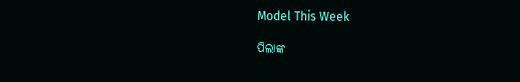Model This Week

ପିଲାଙ୍କ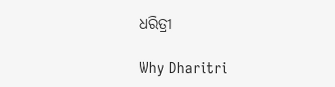ଧରିତ୍ରୀ

Why Dharitri